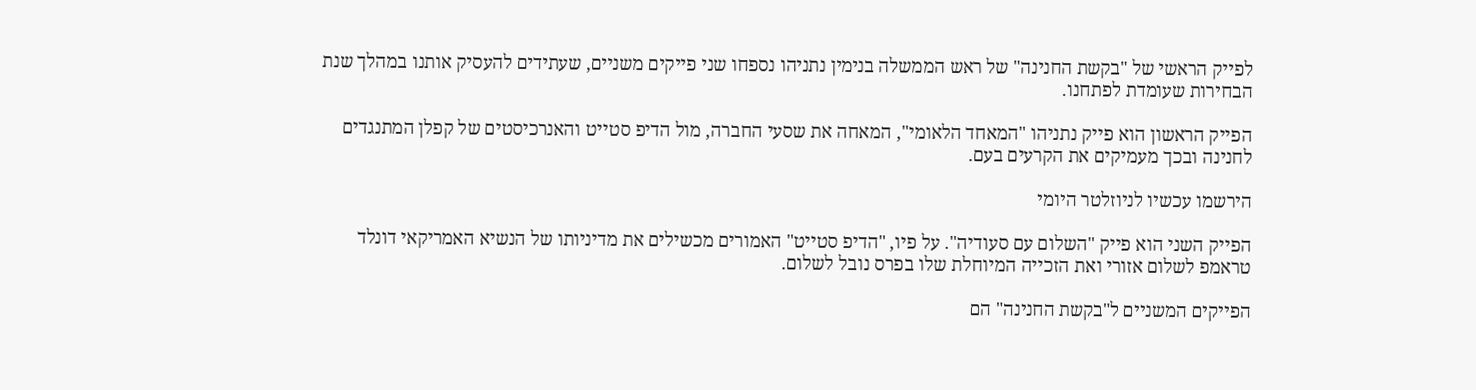לפייק הראשי של "בקשת החנינה" של ראש הממשלה בנימין נתניהו נספחו שני פייקים משניים, שעתידים להעסיק אותנו במהלך שנת הבחירות שעומדת לפתחנו.

הפייק הראשון הוא פייק נתניהו "המאחד הלאומי", המאחה את שסעי החברה, מול הדיפ סטייט והאנרכיסטים של קפלן המתנגדים לחנינה ובכך מעמיקים את הקרעים בעם.

הירשמו עכשיו לניוזלטר היומי

הפייק השני הוא פייק "השלום עם סעודיה". על פיו, "הדיפ סטייט" האמורים מכשילים את מדיניותו של הנשיא האמריקאי דונלד טראמפ לשלום אזורי ואת הזכייה המיוחלת שלו בפרס נובל לשלום.

הפייקים המשניים ל"בקשת החנינה" הם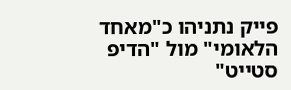פייק נתניהו כ"מאחד הלאומי" מול "הדיפ סטייט"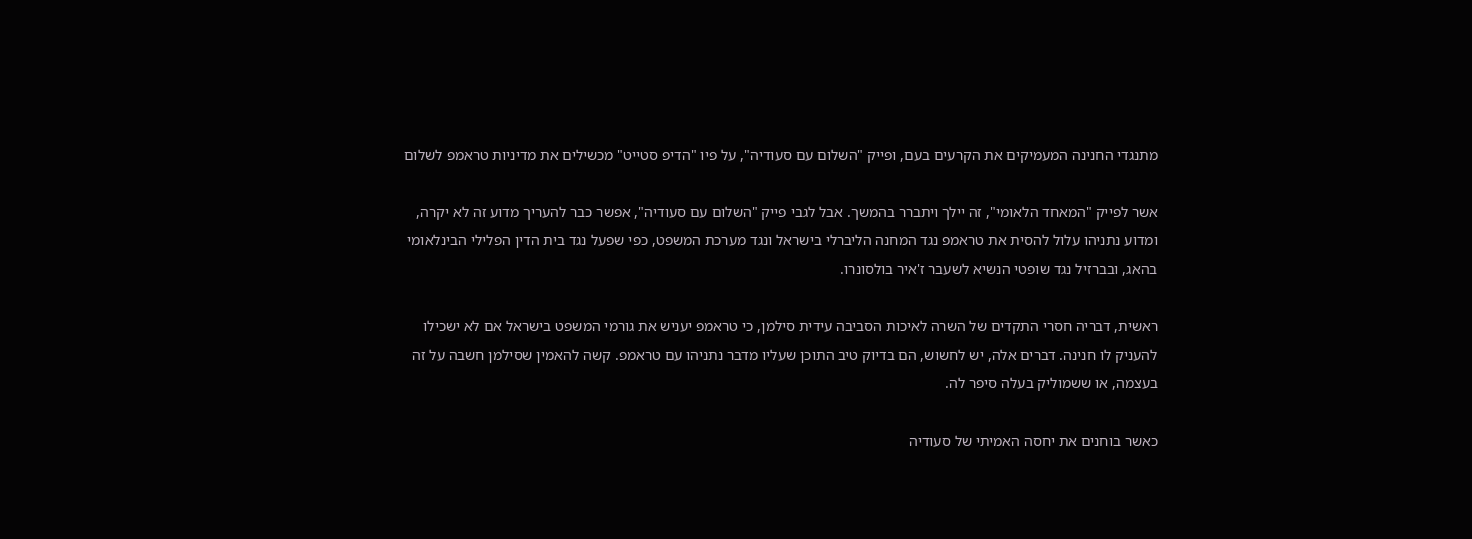מתנגדי החנינה המעמיקים את הקרעים בעם, ופייק "השלום עם סעודיה", על פיו "הדיפ סטייט" מכשילים את מדיניות טראמפ לשלום

אשר לפייק "המאחד הלאומי", זה יילך ויתברר בהמשך. אבל לגבי פייק "השלום עם סעודיה", אפשר כבר להעריך מדוע זה לא יקרה, ומדוע נתניהו עלול להסית את טראמפ נגד המחנה הליברלי בישראל ונגד מערכת המשפט, כפי שפעל נגד בית הדין הפלילי הבינלאומי בהאג, ובברזיל נגד שופטי הנשיא לשעבר ז'איר בולסונרו.

ראשית, דבריה חסרי התקדים של השרה לאיכות הסביבה עידית סילמן, כי טראמפ יעניש את גורמי המשפט בישראל אם לא ישכילו להעניק לו חנינה. דברים אלה, יש לחשוש, הם בדיוק טיב התוכן שעליו מדבר נתניהו עם טראמפ. קשה להאמין שסילמן חשבה על זה בעצמה, או ששמוליק בעלה סיפר לה.

כאשר בוחנים את יחסה האמיתי של סעודיה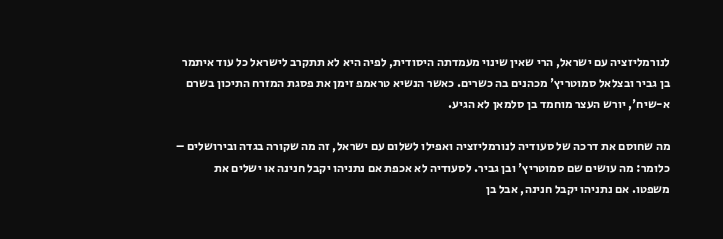לנורמליזציה עם ישראל, הרי שאין שינוי מעמדתה היסודית, לפיה היא לא תתקרב לישראל כל עוד איתמר בן גביר ובצלאל סמוטריץ' מכהנים בה כשרים. כאשר הנשיא טראמפ זימן את פסגת המזרח התיכון בשרם א-שיח', יורש העצר מוחמד בן סלמאן לא הגיע.

מה שחוסם את דרכה של סעודיה לנורמליזציה ואפילו לשלום עם ישראל, זה מה שקורה בגדה ובירושלים – כלומר: מה עושים שם סמוטריץ' ובן גביר. לסעודיה לא אכפת אם נתניהו יקבל חנינה או ישלים את משפטו. אם נתניהו יקבל חנינה, אבל בן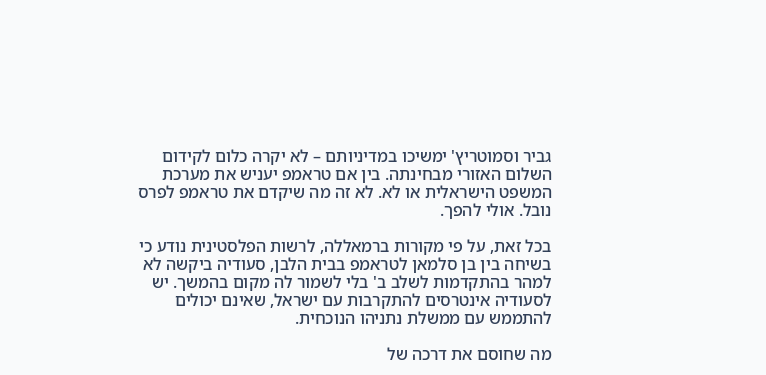גביר וסמוטריץ' ימשיכו במדיניותם – לא יקרה כלום לקידום השלום האזורי מבחינתה. בין אם טראמפ יעניש את מערכת המשפט הישראלית או לא. לא זה מה שיקדם את טראמפ לפרס נובל. אולי להפך.

בכל זאת, על פי מקורות ברמאללה, לרשות הפלסטינית נודע כי בשיחה בין בן סלמאן לטראמפ בבית הלבן, סעודיה ביקשה לא למהר בהתקדמות לשלב ב' בלי לשמור לה מקום בהמשך. יש לסעודיה אינטרסים להתקרבות עם ישראל, שאינם יכולים להתממש עם ממשלת נתניהו הנוכחית.

מה שחוסם את דרכה של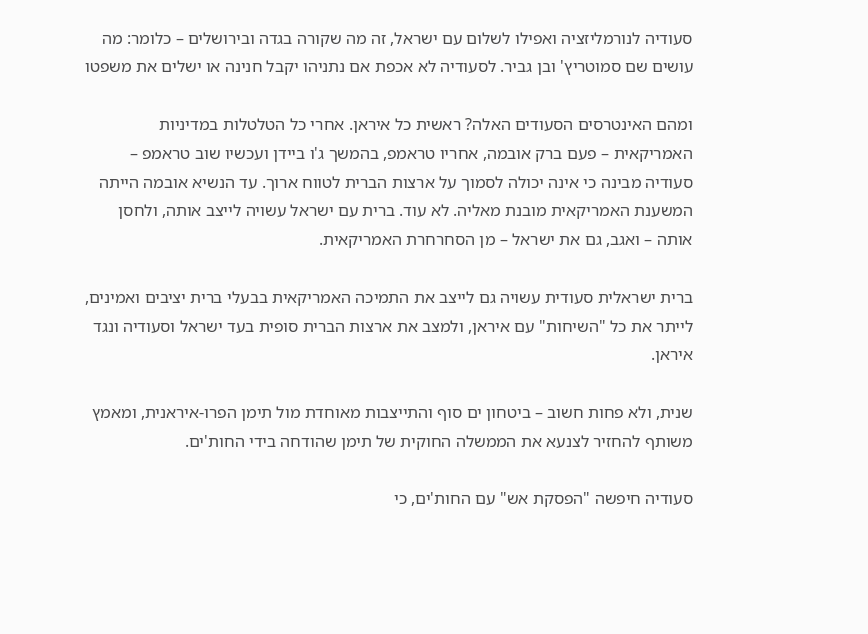סעודיה לנורמליזציה ואפילו לשלום עם ישראל, זה מה שקורה בגדה ובירושלים – כלומר: מה עושים שם סמוטריץ' ובן גביר. לסעודיה לא אכפת אם נתניהו יקבל חנינה או ישלים את משפטו

ומהם האינטרסים הסעודים האלה? ראשית כל איראן. אחרי כל הטלטלות במדיניות האמריקאית – פעם ברק אובמה, אחריו טראמפ, בהמשך ג'ו ביידן ועכשיו שוב טראמפ – סעודיה מבינה כי אינה יכולה לסמוך על ארצות הברית לטווח ארוך. עד הנשיא אובמה הייתה המשענת האמריקאית מובנת מאליה. לא עוד. ברית עם ישראל עשויה לייצב אותה, ולחסן אותה – ואגב, גם את ישראל – מן הסחרחרת האמריקאית.

ברית ישראלית סעודית עשויה גם לייצב את התמיכה האמריקאית בבעלי ברית יציבים ואמינים, לייתר את כל "השיחות" עם איראן, ולמצב את ארצות הברית סופית בעד ישראל וסעודיה ונגד איראן.

שנית, ולא פחות חשוב – ביטחון ים סוף והתייצבות מאוחדת מול תימן הפרו-איראנית, ומאמץ משותף להחזיר לצנעא את הממשלה החוקית של תימן שהודחה בידי החות'ים.

סעודיה חיפשה "הפסקת אש" עם החות'ים, כי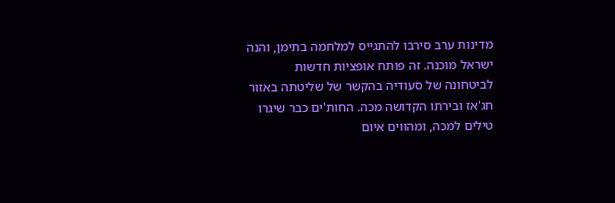מדינות ערב סירבו להתגייס למלחמה בתימן, והנה ישראל מוכנה. זה פותח אופציות חדשות לביטחונה של סעודיה בהקשר של שליטתה באזור חג'אז ובירתו הקדושה מכה. החות'ים כבר שיגרו טילים למכה, ומהווים איום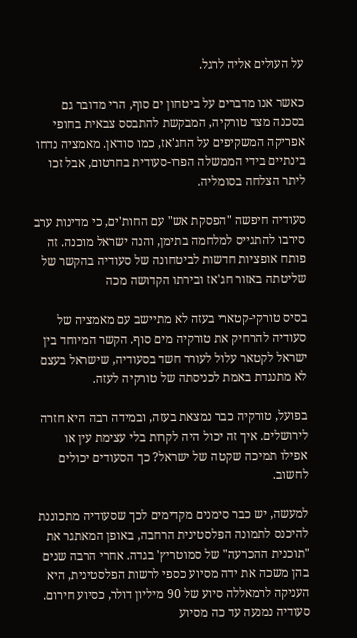על העולים אליה לרגל.

כאשר אנו מדברים על ביטחון ים סוף, הרי מדובר גם בסכנה מצד טורקיה, המבקשת להתבסס צבאית בחופי אפריקה המשקיפים על החג'אז, כמו סודאן. מאמציה נדחו בינתיים בידי הממשלה הפרו-סעודית בחרטום, אבל זכו ליתר הצלחה בסומליה.

סעודיה חיפשה "הפסקת אש" עם החות'ים, כי מדינות ערב סירבו להתגייס למלחמה בתימן, והנה ישראל מוכנה. זה פותח אופציות חדשות לביטחונה של סעודיה בהקשר של שליטתה באזור חג'אז ובירתו הקדושה מכה

בסיס טורקי-קטארי בעזה לא מתיישב עם מאמציה של סעודיה להרחיק את טורקיה מים סוף. הקשר המיוחד בין ישראל לקטאר עלול לעורר חשד בסעודיה, שישראל בעצם לא מתנגדת באמת לכניסתה של טורקיה לעזה.

בפועל, טורקיה כבר נמצאת בעזה, ובמידה רבה היא חזרה לירושלים. איך זה יכול היה לקרות בלי עצימת עין או אפילו תמיכה שקטה של ישראל? כך הסעודים יכולים לחשוב.

למעשה, יש כבר סימנים מקדימים לכך שסעודיה מתכוננת להיכנס לתמונה הפלסטינית הרחבה, באופן המאתגר את "תוכנית ההכרעה" של סמוטריץ' בגדה. אחרי הרבה שנים בהן משכה את ידה מסיוע כספי לרשות הפלסטינית, היא העניקה לרמאללה סיוע של 90 מיליון דולר, כסיוע חירום. סעודיה נמנעה עד כה מסיוע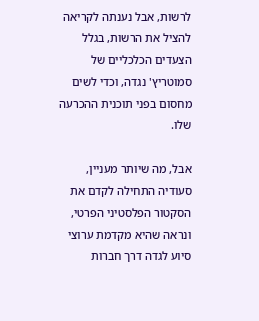לרשות, אבל נענתה לקריאה להציל את הרשות, בגלל הצעדים הכלכליים של סמוטריץ' נגדה, וכדי לשים מחסום בפני תוכנית ההכרעה שלו.

אבל, מה שיותר מעניין, סעודיה התחילה לקדם את הסקטור הפלסטיני הפרטי, ונראה שהיא מקדמת ערוצי סיוע לגדה דרך חברות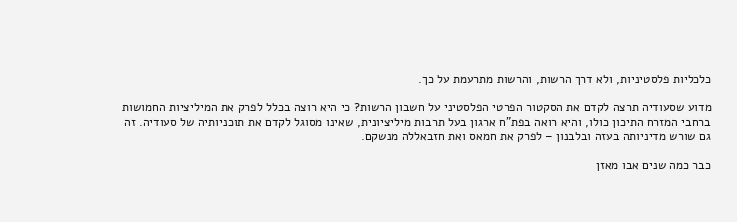כלכליות פלסטיניות, ולא דרך הרשות, והרשות מתרעמת על כך.

מדוע שסעודיה תרצה לקדם את הסקטור הפרטי הפלסטיני על חשבון הרשות? כי היא רוצה בכלל לפרק את המיליציות החמושות ברחבי המזרח התיכון כולו, והיא רואה בפת"ח ארגון בעל תרבות מיליציונית, שאינו מסוגל לקדם את תוכניותיה של סעודיה. זה גם שורש מדיניותה בעזה ובלבנון – לפרק את חמאס ואת חזבאללה מנשקם.

כבר כמה שנים אבו מאזן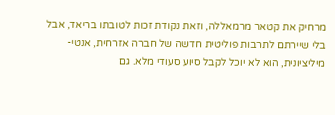מרחיק את קטאר מרמאללה, וזאת נקודת זכות לטובתו בריאד, אבל בלי שיירתם לתרבות פוליטית חדשה של חברה אזרחית, אנטי-מיליציונית, הוא לא יוכל לקבל סיוע סעודי מלא. גם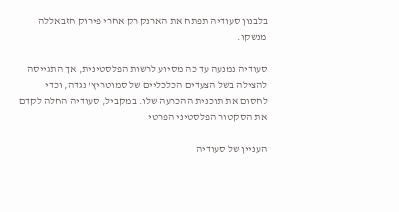בלבנון סעודיה תפתח את הארנק רק אחרי פירוק חזבאללה מנשקו.

סעודיה נמנעה עד כה מסיוע לרשות הפלסטינית, אך התגייסה להצילה בשל הצעדים הכלכליים של סמוטריץ' נגדה, וכדי לחסום את תוכנית ההכרעה שלו. במקביל, סעודיה החלה לקדם את הסקטור הפלסטיני הפרטי

העניין של סעודיה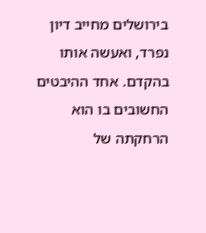בירושלים מחייב דיון נפרד, ואעשה אותו בהקדם. אחד ההיבטים החשובים בו הוא הרחקתה של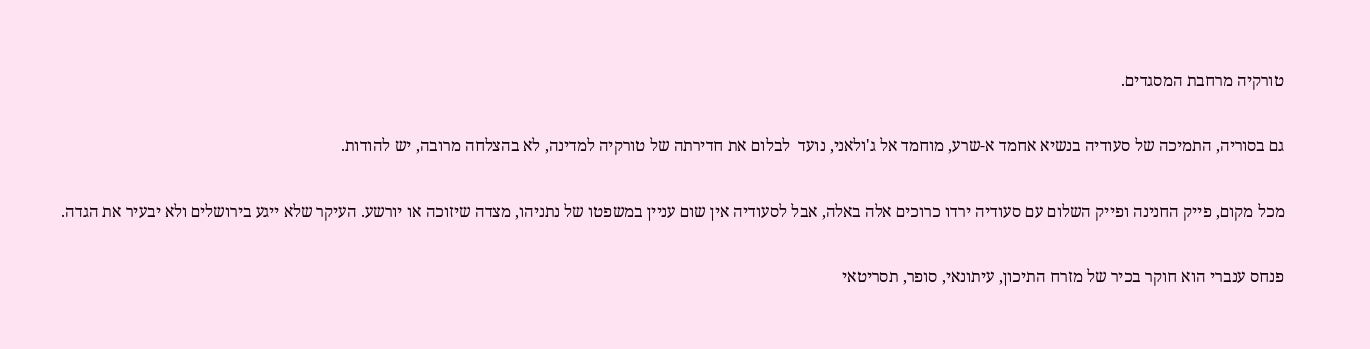טורקיה מרחבת המסגדים.

גם בסוריה, התמיכה של סעודיה בנשיא אחמד א-שרע, מוחמד אל ג'ולאני, נועד  לבלום את חדירתה של טורקיה למדינה, לא בהצלחה מרובה, יש להודות.

מכל מקום, פייק החנינה ופייק השלום עם סעודיה ירדו כרוכים אלה באלה, אבל לסעודיה אין שום עניין במשפטו של נתניהו, מצדה שיזוכה או יורשע. העיקר שלא ייגע בירושלים ולא יבעיר את הגדה.

פנחס ענברי הוא חוקר בכיר של מזרח התיכון, עיתונאי, סופר, תסריטאי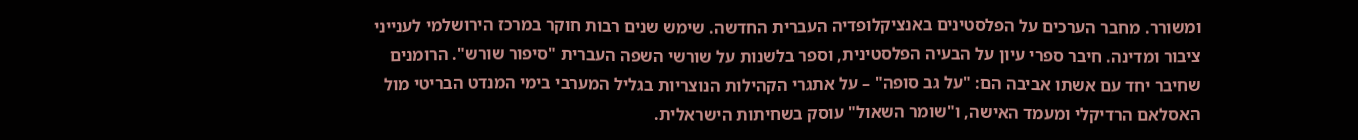ומשורר. מחבר הערכים על הפלסטינים באנציקלופדיה העברית החדשה. שימש שנים רבות חוקר במרכז הירושלמי לענייני ציבור ומדינה. חיבר ספרי עיון על הבעיה הפלסטינית, וספר בלשנות על שורשי השפה העברית "סיפור שורש". הרומנים שחיבר יחד עם אשתו אביבה הם: "על גב סופה" – על אתגרי הקהילות הנוצריות בגליל המערבי בימי המנדט הבריטי מול האסלאם הרדיקלי ומעמד האישה, ו"שומר השאול" עוסק בשחיתות הישראלית.